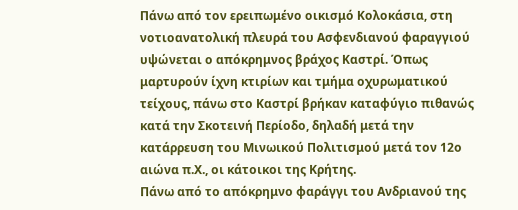Πάνω από τον ερειπωμένο οικισμό Κολοκάσια, στη νοτιοανατολική πλευρά του Ασφενδιανού φαραγγιού υψώνεται ο απόκρημνος βράχος Καστρί. Όπως μαρτυρούν ίχνη κτιρίων και τμήμα οχυρωματικού τείχους, πάνω στο Καστρί βρήκαν καταφύγιο πιθανώς κατά την Σκοτεινή Περίοδο, δηλαδή μετά την κατάρρευση του Μινωικού Πολιτισμού μετά τον 12ο αιώνα π.Χ., οι κάτοικοι της Κρήτης.
Πάνω από το απόκρημνο φαράγγι του Ανδριανού της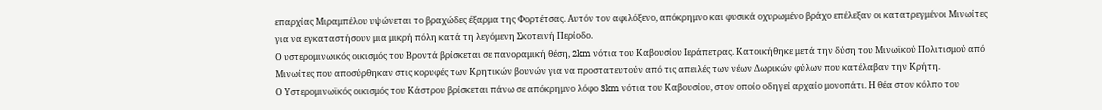επαρχίας Μιραμπέλου υψώνεται το βραχώδες έξαρμα της Φορτέτσας. Αυτόν τον αφιλόξενο, απόκρημνο και φυσικά οχυρωμένο βράχο επέλεξαν οι κατατρεγμένοι Μινωίτες για να εγκαταστήσουν μια μικρή πόλη κατά τη λεγόμενη Σκοτεινή Περίοδο.
Ο υστερομινωικός οικισμός του Βροντά βρίσκεται σε πανοραμική θέση, 2km νότια του Καβουσίου Ιεράπετρας. Κατοικήθηκε μετά την δύση του Μινωϊκού Πολιτισμού από Μινωίτες που αποσύρθηκαν στις κορυφές των Κρητικών βουνών για να προστατευτούν από τις απειλές των νέων Δωρικών φύλων που κατέλαβαν την Κρήτη.
Ο Υστερομινωϊκός οικισμός του Κάστρου βρίσκεται πάνω σε απόκρημνο λόφο 3km νότια του Καβουσίου, στον οποίο οδηγεί αρχαίο μονοπάτι. Η θέα στον κόλπο του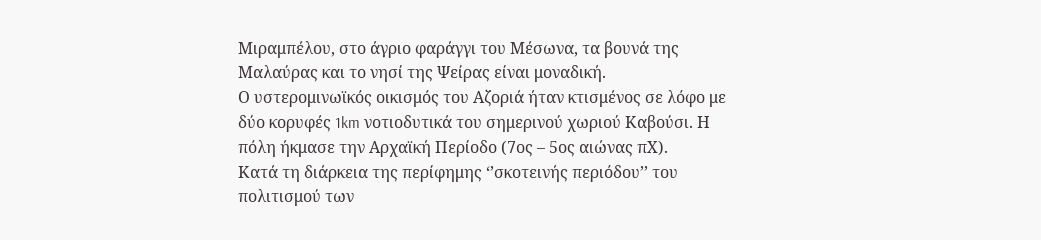Μιραμπέλου, στο άγριο φαράγγι του Μέσωνα, τα βουνά της Μαλαύρας και το νησί της Ψείρας είναι μοναδική.
Ο υστερομινωϊκός οικισμός του Αζοριά ήταν κτισμένος σε λόφο με δύο κορυφές 1km νοτιοδυτικά του σημερινού χωριού Καβούσι. Η πόλη ήκμασε την Αρχαϊκή Περίοδο (7ος – 5ος αιώνας πΧ).
Κατά τη διάρκεια της περίφημης ‘’σκοτεινής περιόδου’’ του πολιτισμού των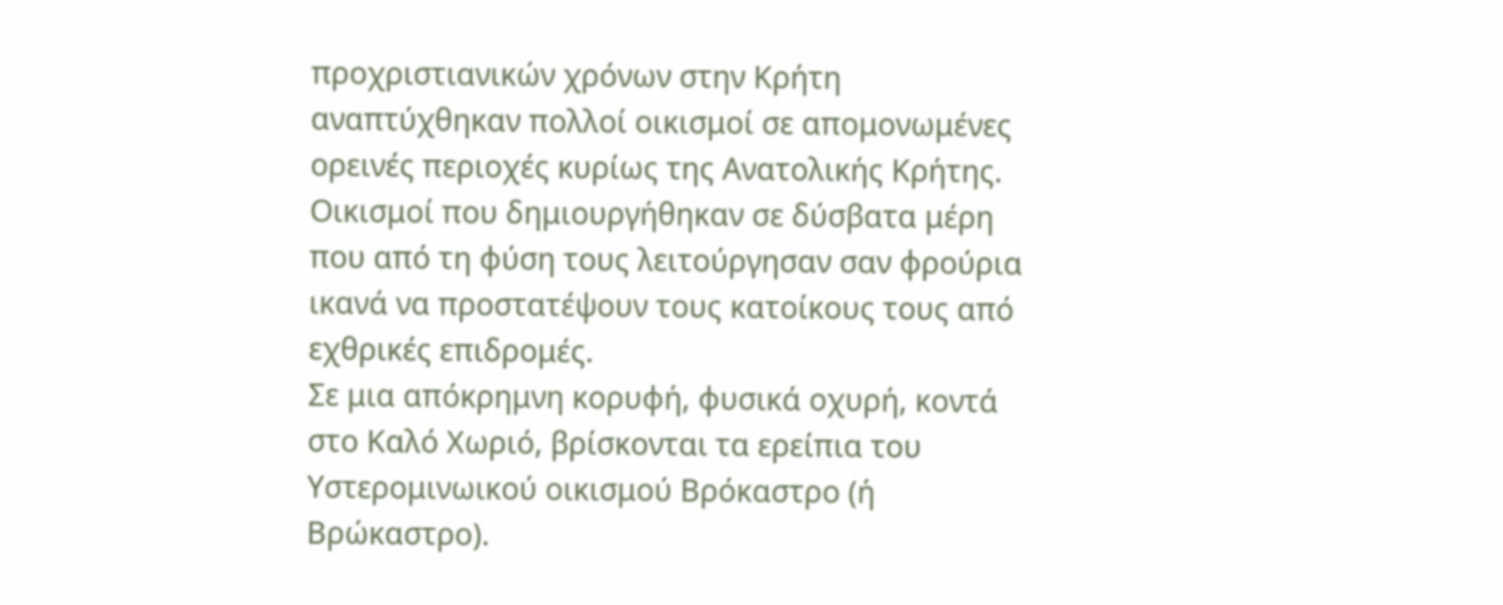προχριστιανικών χρόνων στην Κρήτη αναπτύχθηκαν πολλοί οικισμοί σε απομονωμένες ορεινές περιοχές κυρίως της Ανατολικής Κρήτης. Οικισμοί που δημιουργήθηκαν σε δύσβατα μέρη που από τη φύση τους λειτούργησαν σαν φρούρια ικανά να προστατέψουν τους κατοίκους τους από εχθρικές επιδρομές.
Σε μια απόκρημνη κορυφή, φυσικά οχυρή, κοντά στο Καλό Χωριό, βρίσκονται τα ερείπια του Υστερομινωικού οικισμού Βρόκαστρο (ή Βρώκαστρο).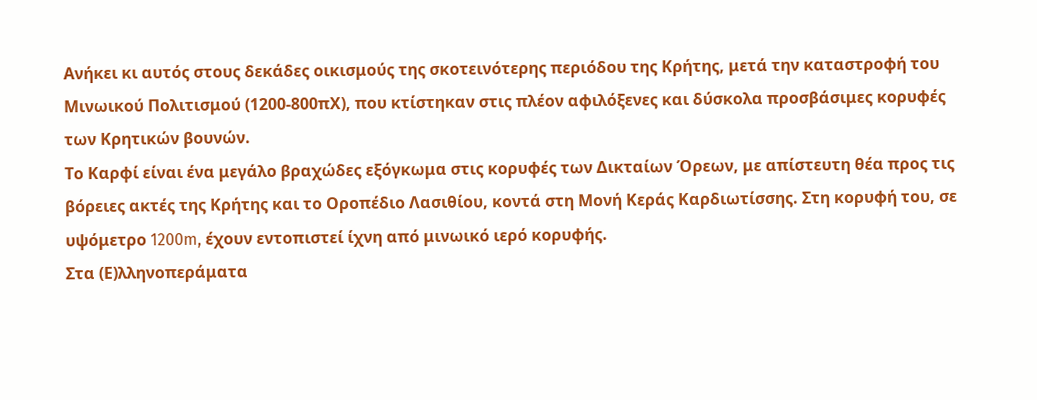Ανήκει κι αυτός στους δεκάδες οικισμούς της σκοτεινότερης περιόδου της Κρήτης, μετά την καταστροφή του Μινωικού Πολιτισμού (1200-800πΧ), που κτίστηκαν στις πλέον αφιλόξενες και δύσκολα προσβάσιμες κορυφές των Κρητικών βουνών.
Το Καρφί είναι ένα μεγάλο βραχώδες εξόγκωμα στις κορυφές των Δικταίων Όρεων, με απίστευτη θέα προς τις βόρειες ακτές της Κρήτης και το Οροπέδιο Λασιθίου, κοντά στη Μονή Κεράς Καρδιωτίσσης. Στη κορυφή του, σε υψόμετρο 1200m, έχουν εντοπιστεί ίχνη από μινωικό ιερό κορυφής.
Στα (Ε)λληνοπεράματα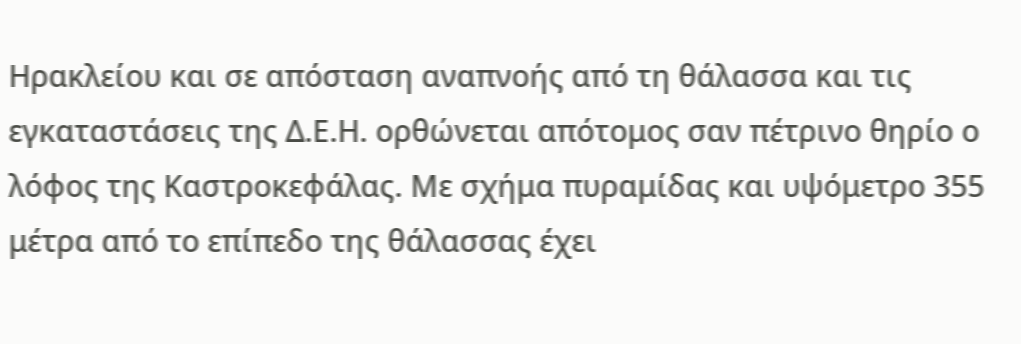Ηρακλείου και σε απόσταση αναπνοής από τη θάλασσα και τις εγκαταστάσεις της Δ.Ε.Η. ορθώνεται απότομος σαν πέτρινο θηρίο ο λόφος της Καστροκεφάλας. Με σχήμα πυραμίδας και υψόμετρο 355 μέτρα από το επίπεδο της θάλασσας έχει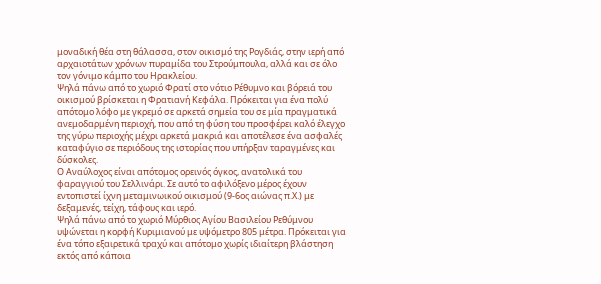μοναδική θέα στη θάλασσα, στον οικισμό της Ρογδιάς, στην ιερή από αρχαιοτάτων χρόνων πυραμίδα του Στρούμπουλα, αλλά και σε όλο τον γόνιμο κάμπο του Ηρακλείου.
Ψηλά πάνω από το χωριό Φρατί στο νότιο Ρέθυμνο και βόρειά του οικισμού βρίσκεται η Φρατιανή Κεφάλα. Πρόκειται για ένα πολύ απότομο λόφο με γκρεμό σε αρκετά σημεία του σε μία πραγματικά ανεμοδαρμένη περιοχή, που από τη φύση του προσφέρει καλό έλεγχο της γύρω περιοχής μέχρι αρκετά μακριά και αποτέλεσε ένα ασφαλές καταφύγιο σε περιόδους της ιστορίας που υπήρξαν ταραγμένες και δύσκολες.
Ο Αναύλοχος είναι απότομος ορεινός όγκος, ανατολικά του φαραγγιού του Σελλινάρι. Σε αυτό το αφιλόξενο μέρος έχουν εντοπιστεί ίχνη μεταμινωικού οικισμού (9-6ος αιώνας π.Χ.) με δεξαμενές, τείχη, τάφους και ιερό.
Ψηλά πάνω από το χωριό Μύρθιος Αγίου Βασιλείου Ρεθύμνου υψώνεται η κορφή Κυριμιανού με υψόμετρο 805 μέτρα. Πρόκειται για ένα τόπο εξαιρετικά τραχύ και απότομο χωρίς ιδιαίτερη βλάστηση εκτός από κάποια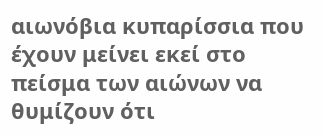αιωνόβια κυπαρίσσια που έχουν μείνει εκεί στο πείσμα των αιώνων να θυμίζουν ότι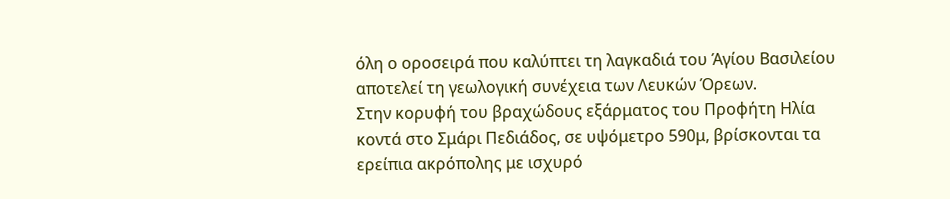όλη ο οροσειρά που καλύπτει τη λαγκαδιά του Άγίου Βασιλείου αποτελεί τη γεωλογική συνέχεια των Λευκών Όρεων.
Στην κορυφή του βραχώδους εξάρματος του Προφήτη Ηλία κοντά στο Σμάρι Πεδιάδος, σε υψόμετρο 590μ, βρίσκονται τα ερείπια ακρόπολης με ισχυρό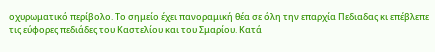οχυρωματικό περίβολο. Το σημείο έχει πανοραμική θέα σε όλη την επαρχία Πεδιαδας κι επέβλεπε τις εύφορες πεδιάδες του Καστελίου και του Σμαρίου. Κατά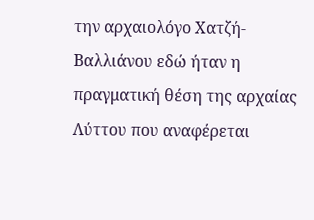την αρχαιολόγο Χατζή-Βαλλιάνου εδώ ήταν η πραγματική θέση της αρχαίας Λύττου που αναφέρεται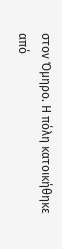στον Όμηρο. Η πόλη κατοικήθηκε από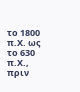το 1800 π.Χ. ως το 630 π.Χ., πριν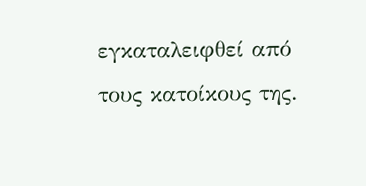εγκαταλειφθεί από τους κατοίκους της.